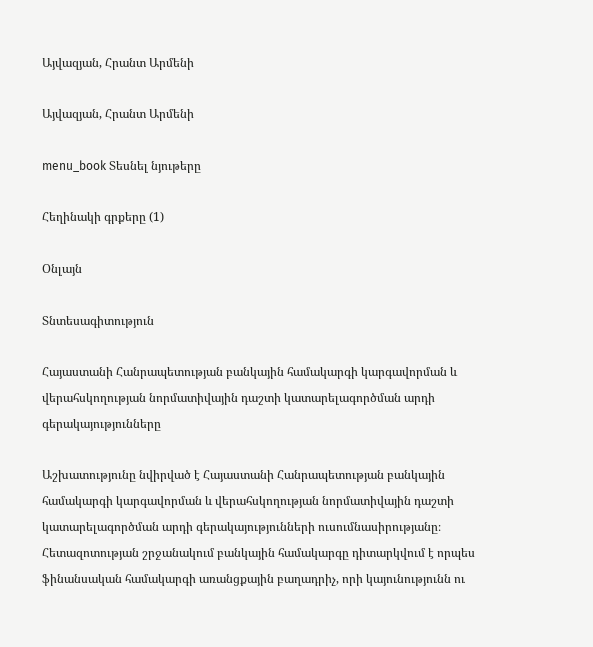Այվազյան, Հրանտ Արմենի

Այվազյան, Հրանտ Արմենի

menu_book Տեսնել նյութերը

Հեղինակի գրքերը (1)

Օնլայն

Տնտեսագիտություն

Հայաստանի Հանրապետության բանկային համակարգի կարգավորման և վերահսկողության նորմատիվային դաշտի կատարելագործման արդի գերակայությունները

Աշխատությունը նվիրված է Հայաստանի Հանրապետության բանկային համակարգի կարգավորման և վերահսկողության նորմատիվային դաշտի կատարելագործման արդի գերակայությունների ուսումնասիրությանը։ Հետազոտության շրջանակում բանկային համակարգը դիտարկվում է որպես ֆինանսական համակարգի առանցքային բաղադրիչ, որի կայունությունն ու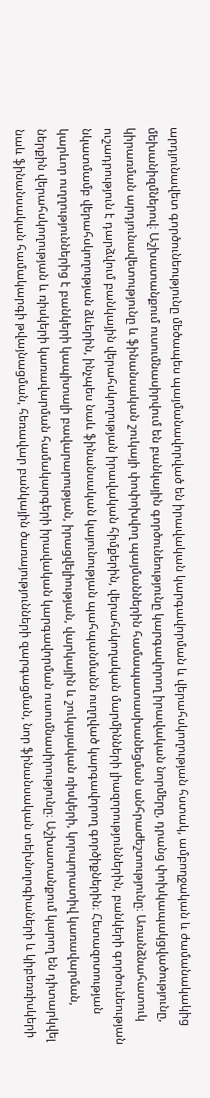արդյունավետ գործունեությունը մեծապես պայմանավորված են իրավական կարգավորման և վերահսկողության հստակ, ամբողջական և ժամանակակից մեխանիզմներով։ Աշխատանքում ուսումնասիրվում են բանկային գործունեությունը կարգավորող իրավական նորմերը, դրանց փոխկապակցվածությունը, կիրառման արդյունավետությունը և ֆինանսական շուկայի փոփոխվող պայմաններին համապատասխանեցման անհրաժեշտությունը։ Առանձնահատուկ ուշադրություն է դարձվում բանկային վերահսկողության իրավական հիմքերին, վերահսկողական մարմինների լիազորություններին, բանկերի գործունեության նկատմամբ վերահսկողության ձևերին, ինչպես նաև ֆինանսական կայունության պահպանմանն ուղղված կարգավորող գործիքներին։ Հետազոտության կարևոր ուղղություններից է բանկերի կապիտալի բավարարության, իրացվելիության, վարկային և շուկայական ռիսկերի, կորպորատիվ կառավարման, ներքին վերահսկողության և ռիսկերի կառավարման համակարգերի իրավական կարգավորման ուսումնասիրությունը։ Աշխատանքում կարող են դիտարկվել նաև ֆինանսական համակարգի թվայնացման, հեռավար բանկային ծառայությունների զարգացման, նոր ֆինանսական տեխնոլոգիաների և կիբեռռիսկերի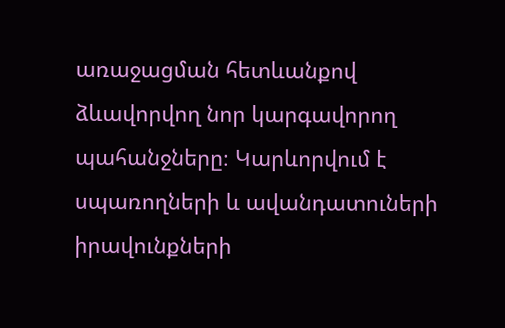առաջացման հետևանքով ձևավորվող նոր կարգավորող պահանջները։ Կարևորվում է սպառողների և ավանդատուների իրավունքների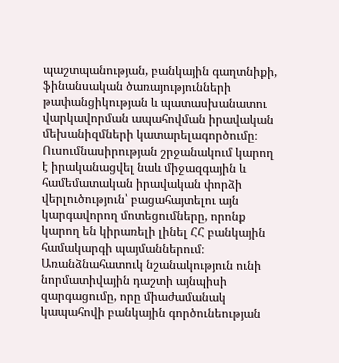պաշտպանության, բանկային գաղտնիքի, ֆինանսական ծառայությունների թափանցիկության և պատասխանատու վարկավորման ապահովման իրավական մեխանիզմների կատարելագործումը։ Ուսումնասիրության շրջանակում կարող է իրականացվել նաև միջազգային և համեմատական իրավական փորձի վերլուծություն՝ բացահայտելու այն կարգավորող մոտեցումները, որոնք կարող են կիրառելի լինել ՀՀ բանկային համակարգի պայմաններում։ Առանձնահատուկ նշանակություն ունի նորմատիվային դաշտի այնպիսի զարգացումը, որը միաժամանակ կապահովի բանկային գործունեության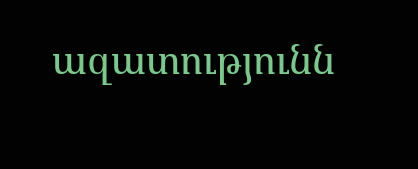ազատությունն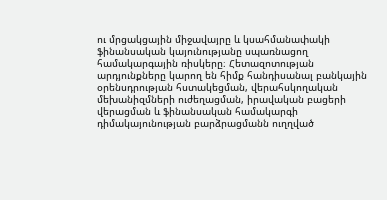ու մրցակցային միջավայրը և կսահմանափակի ֆինանսական կայունությանը սպառնացող համակարգային ռիսկերը։ Հետազոտության արդյունքները կարող են հիմք հանդիսանալ բանկային օրենսդրության հստակեցման, վերահսկողական մեխանիզմների ուժեղացման, իրավական բացերի վերացման և ֆինանսական համակարգի դիմակայունության բարձրացմանն ուղղված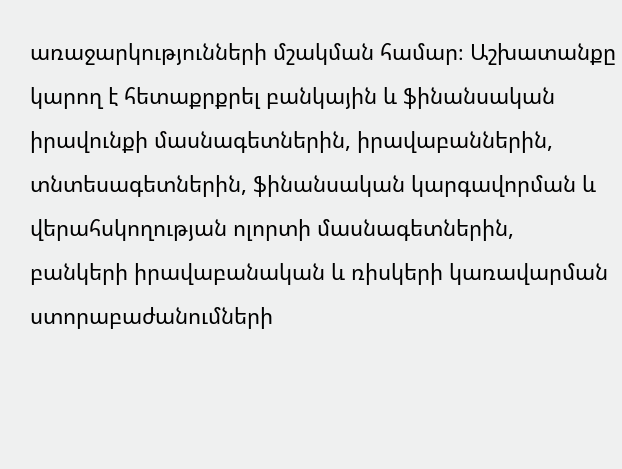առաջարկությունների մշակման համար։ Աշխատանքը կարող է հետաքրքրել բանկային և ֆինանսական իրավունքի մասնագետներին, իրավաբաններին, տնտեսագետներին, ֆինանսական կարգավորման և վերահսկողության ոլորտի մասնագետներին, բանկերի իրավաբանական և ռիսկերի կառավարման ստորաբաժանումների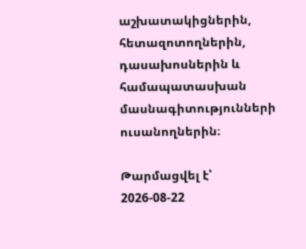աշխատակիցներին, հետազոտողներին, դասախոսներին և համապատասխան մասնագիտությունների ուսանողներին։

Թարմացվել է՝ 2026-08-22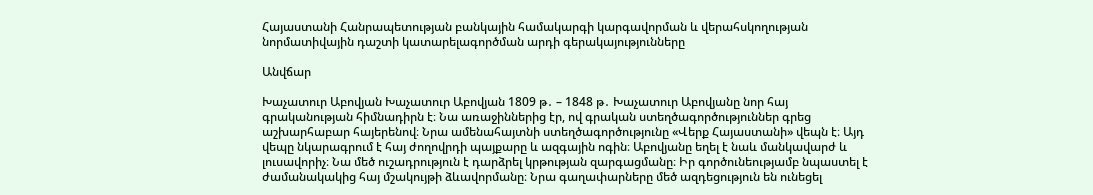Հայաստանի Հանրապետության բանկային համակարգի կարգավորման և վերահսկողության նորմատիվային դաշտի կատարելագործման արդի գերակայությունները

Անվճար

Խաչատուր Աբովյան Խաչատուր Աբովյան 1809 թ․ – 1848 թ․ Խաչատուր Աբովյանը նոր հայ գրականության հիմնադիրն է։ Նա առաջիններից էր, ով գրական ստեղծագործություններ գրեց աշխարհաբար հայերենով։ Նրա ամենահայտնի ստեղծագործությունը «Վերք Հայաստանի» վեպն է։ Այդ վեպը նկարագրում է հայ ժողովրդի պայքարը և ազգային ոգին։ Աբովյանը եղել է նաև մանկավարժ և լուսավորիչ։ Նա մեծ ուշադրություն է դարձրել կրթության զարգացմանը։ Իր գործունեությամբ նպաստել է ժամանակակից հայ մշակույթի ձևավորմանը։ Նրա գաղափարները մեծ ազդեցություն են ունեցել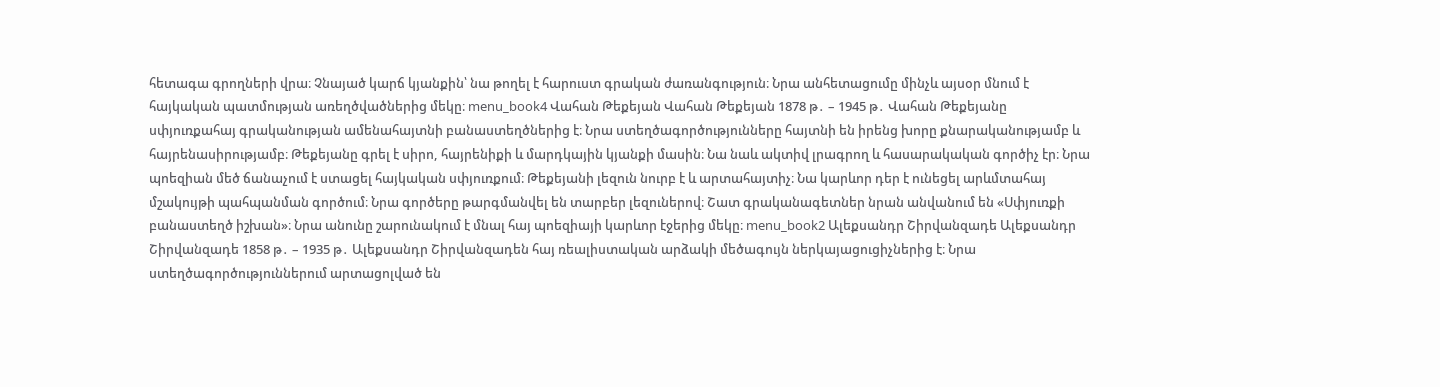հետագա գրողների վրա։ Չնայած կարճ կյանքին՝ նա թողել է հարուստ գրական ժառանգություն։ Նրա անհետացումը մինչև այսօր մնում է հայկական պատմության առեղծվածներից մեկը։ menu_book4 Վահան Թեքեյան Վահան Թեքեյան 1878 թ․ – 1945 թ․ Վահան Թեքեյանը սփյուռքահայ գրականության ամենահայտնի բանաստեղծներից է։ Նրա ստեղծագործությունները հայտնի են իրենց խորը քնարականությամբ և հայրենասիրությամբ։ Թեքեյանը գրել է սիրո, հայրենիքի և մարդկային կյանքի մասին։ Նա նաև ակտիվ լրագրող և հասարակական գործիչ էր։ Նրա պոեզիան մեծ ճանաչում է ստացել հայկական սփյուռքում։ Թեքեյանի լեզուն նուրբ է և արտահայտիչ։ Նա կարևոր դեր է ունեցել արևմտահայ մշակույթի պահպանման գործում։ Նրա գործերը թարգմանվել են տարբեր լեզուներով։ Շատ գրականագետներ նրան անվանում են «Սփյուռքի բանաստեղծ իշխան»։ Նրա անունը շարունակում է մնալ հայ պոեզիայի կարևոր էջերից մեկը։ menu_book2 Ալեքսանդր Շիրվանզադե Ալեքսանդր Շիրվանզադե 1858 թ․ – 1935 թ․ Ալեքսանդր Շիրվանզադեն հայ ռեալիստական արձակի մեծագույն ներկայացուցիչներից է։ Նրա ստեղծագործություններում արտացոլված են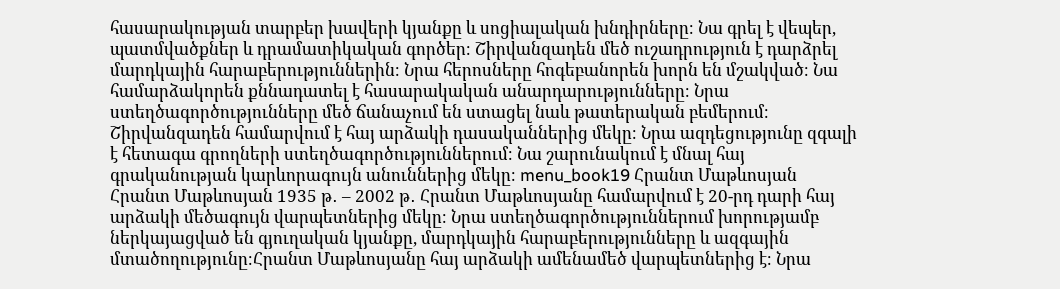հասարակության տարբեր խավերի կյանքը և սոցիալական խնդիրները։ Նա գրել է վեպեր, պատմվածքներ և դրամատիկական գործեր։ Շիրվանզադեն մեծ ուշադրություն է դարձրել մարդկային հարաբերություններին։ Նրա հերոսները հոգեբանորեն խորն են մշակված։ Նա համարձակորեն քննադատել է հասարակական անարդարությունները։ Նրա ստեղծագործությունները մեծ ճանաչում են ստացել նաև թատերական բեմերում։ Շիրվանզադեն համարվում է հայ արձակի դասականներից մեկը։ Նրա ազդեցությունը զգալի է հետագա գրողների ստեղծագործություններում։ Նա շարունակում է մնալ հայ գրականության կարևորագույն անուններից մեկը։ menu_book19 Հրանտ Մաթևոսյան Հրանտ Մաթևոսյան 1935 թ․ – 2002 թ․ Հրանտ Մաթևոսյանը համարվում է 20-րդ դարի հայ արձակի մեծագույն վարպետներից մեկը։ Նրա ստեղծագործություններում խորությամբ ներկայացված են գյուղական կյանքը, մարդկային հարաբերությունները և ազգային մտածողությունը։Հրանտ Մաթևոսյանը հայ արձակի ամենամեծ վարպետներից է։ Նրա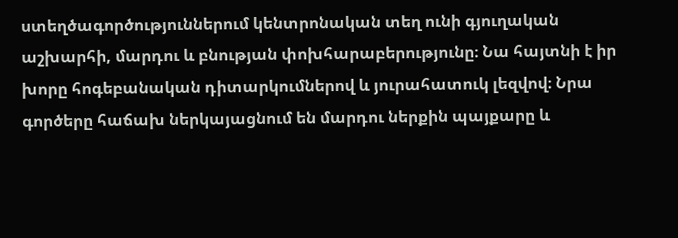ստեղծագործություններում կենտրոնական տեղ ունի գյուղական աշխարհի, մարդու և բնության փոխհարաբերությունը։ Նա հայտնի է իր խորը հոգեբանական դիտարկումներով և յուրահատուկ լեզվով։ Նրա գործերը հաճախ ներկայացնում են մարդու ներքին պայքարը և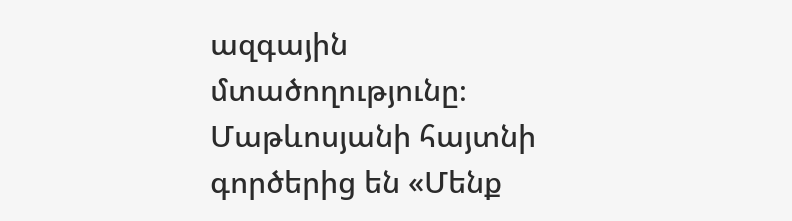ազգային մտածողությունը։ Մաթևոսյանի հայտնի գործերից են «Մենք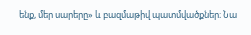ենք, մեր սարերը» և բազմաթիվ պատմվածքներ։ Նա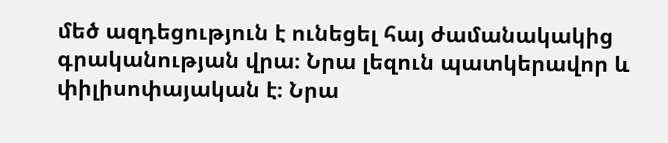մեծ ազդեցություն է ունեցել հայ ժամանակակից գրականության վրա։ Նրա լեզուն պատկերավոր և փիլիսոփայական է։ Նրա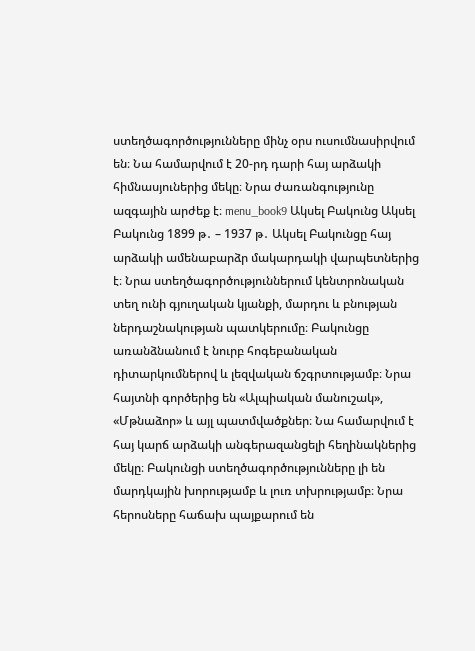ստեղծագործությունները մինչ օրս ուսումնասիրվում են։ Նա համարվում է 20-րդ դարի հայ արձակի հիմնասյուներից մեկը։ Նրա ժառանգությունը ազգային արժեք է։ menu_book9 Ակսել Բակունց Ակսել Բակունց 1899 թ․ – 1937 թ․ Ակսել Բակունցը հայ արձակի ամենաբարձր մակարդակի վարպետներից է։ Նրա ստեղծագործություններում կենտրոնական տեղ ունի գյուղական կյանքի, մարդու և բնության ներդաշնակության պատկերումը։ Բակունցը առանձնանում է նուրբ հոգեբանական դիտարկումներով և լեզվական ճշգրտությամբ։ Նրա հայտնի գործերից են «Ալպիական մանուշակ», «Մթնաձոր» և այլ պատմվածքներ։ Նա համարվում է հայ կարճ արձակի անգերազանցելի հեղինակներից մեկը։ Բակունցի ստեղծագործությունները լի են մարդկային խորությամբ և լուռ տխրությամբ։ Նրա հերոսները հաճախ պայքարում են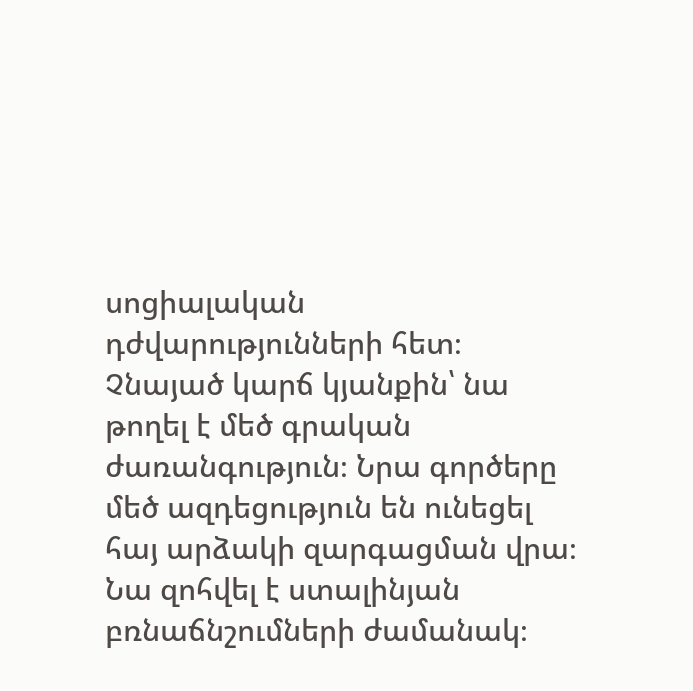սոցիալական դժվարությունների հետ։ Չնայած կարճ կյանքին՝ նա թողել է մեծ գրական ժառանգություն։ Նրա գործերը մեծ ազդեցություն են ունեցել հայ արձակի զարգացման վրա։ Նա զոհվել է ստալինյան բռնաճնշումների ժամանակ։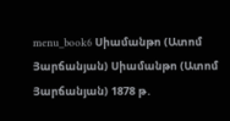menu_book6 Սիամանթո (Ատոմ Յարճանյան) Սիամանթո (Ատոմ Յարճանյան) 1878 թ․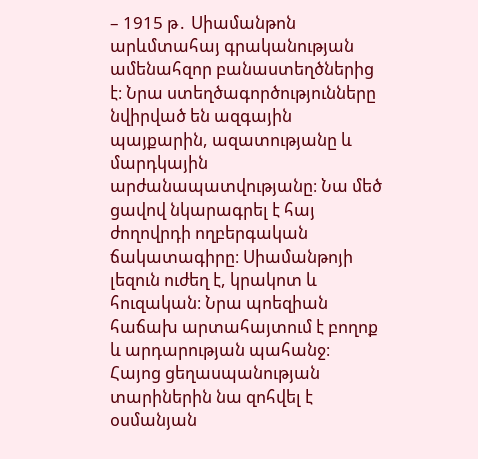– 1915 թ․ Սիամանթոն արևմտահայ գրականության ամենահզոր բանաստեղծներից է։ Նրա ստեղծագործությունները նվիրված են ազգային պայքարին, ազատությանը և մարդկային արժանապատվությանը։ Նա մեծ ցավով նկարագրել է հայ ժողովրդի ողբերգական ճակատագիրը։ Սիամանթոյի լեզուն ուժեղ է, կրակոտ և հուզական։ Նրա պոեզիան հաճախ արտահայտում է բողոք և արդարության պահանջ։ Հայոց ցեղասպանության տարիներին նա զոհվել է օսմանյան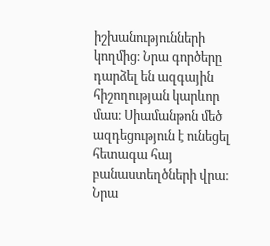իշխանությունների կողմից։ Նրա գործերը դարձել են ազգային հիշողության կարևոր մաս։ Սիամանթոն մեծ ազդեցություն է ունեցել հետագա հայ բանաստեղծների վրա։ Նրա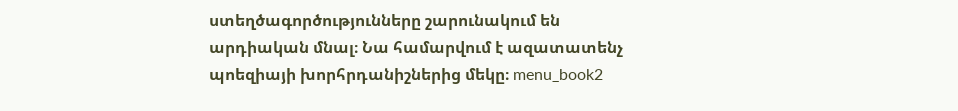ստեղծագործությունները շարունակում են արդիական մնալ։ Նա համարվում է ազատատենչ պոեզիայի խորհրդանիշներից մեկը։ menu_book2